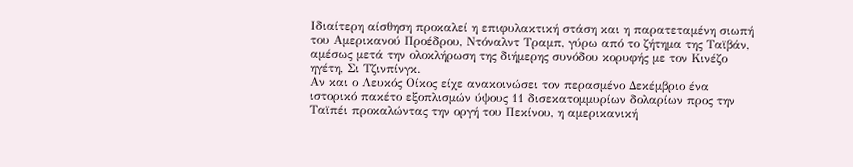Ιδιαίτερη αίσθηση προκαλεί η επιφυλακτική στάση και η παρατεταμένη σιωπή του Αμερικανού Προέδρου, Ντόναλντ Τραμπ, γύρω από το ζήτημα της Ταϊβάν, αμέσως μετά την ολοκλήρωση της διήμερης συνόδου κορυφής με τον Κινέζο ηγέτη, Σι Τζινπίνγκ.
Αν και ο Λευκός Οίκος είχε ανακοινώσει τον περασμένο Δεκέμβριο ένα ιστορικό πακέτο εξοπλισμών ύψους 11 δισεκατομμυρίων δολαρίων προς την Ταϊπέι προκαλώντας την οργή του Πεκίνου, η αμερικανική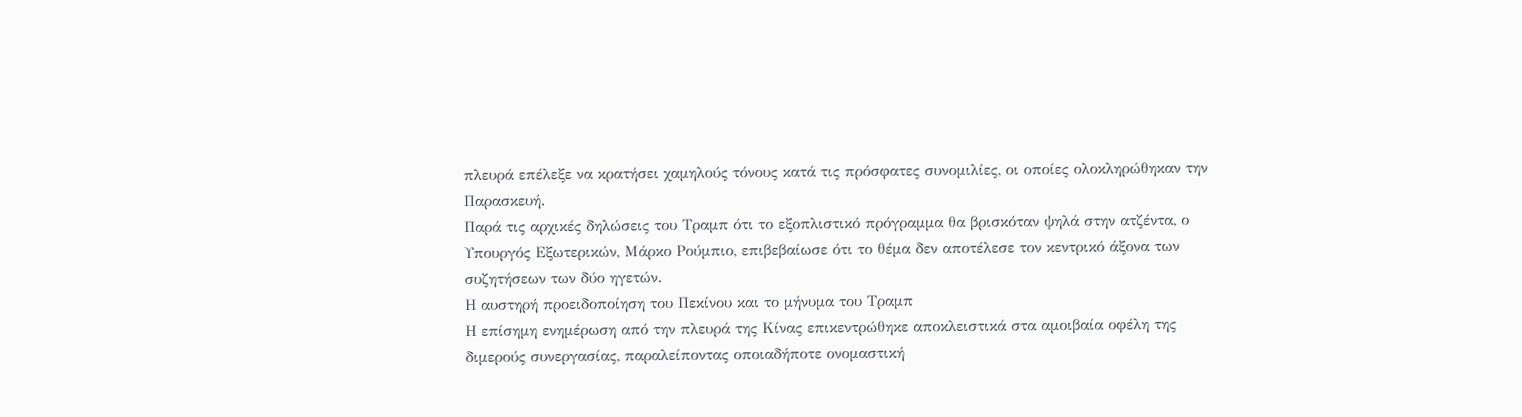πλευρά επέλεξε να κρατήσει χαμηλούς τόνους κατά τις πρόσφατες συνομιλίες, οι οποίες ολοκληρώθηκαν την Παρασκευή.
Παρά τις αρχικές δηλώσεις του Τραμπ ότι το εξοπλιστικό πρόγραμμα θα βρισκόταν ψηλά στην ατζέντα, ο Υπουργός Εξωτερικών, Μάρκο Ρούμπιο, επιβεβαίωσε ότι το θέμα δεν αποτέλεσε τον κεντρικό άξονα των συζητήσεων των δύο ηγετών.
Η αυστηρή προειδοποίηση του Πεκίνου και το μήνυμα του Τραμπ
Η επίσημη ενημέρωση από την πλευρά της Κίνας επικεντρώθηκε αποκλειστικά στα αμοιβαία οφέλη της διμερούς συνεργασίας, παραλείποντας οποιαδήποτε ονομαστική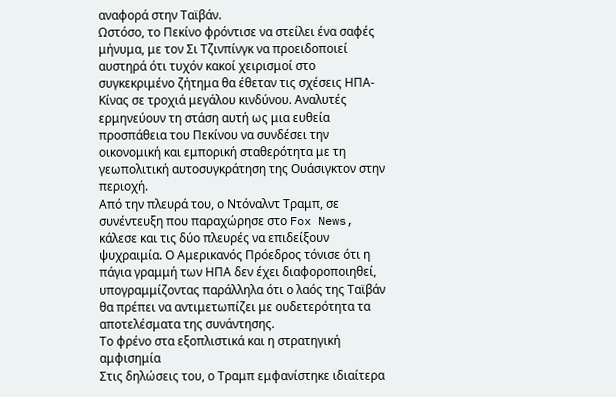αναφορά στην Ταϊβάν.
Ωστόσο, το Πεκίνο φρόντισε να στείλει ένα σαφές μήνυμα, με τον Σι Τζινπίνγκ να προειδοποιεί αυστηρά ότι τυχόν κακοί χειρισμοί στο συγκεκριμένο ζήτημα θα έθεταν τις σχέσεις ΗΠΑ-Κίνας σε τροχιά μεγάλου κινδύνου. Αναλυτές ερμηνεύουν τη στάση αυτή ως μια ευθεία προσπάθεια του Πεκίνου να συνδέσει την οικονομική και εμπορική σταθερότητα με τη γεωπολιτική αυτοσυγκράτηση της Ουάσιγκτον στην περιοχή.
Από την πλευρά του, ο Ντόναλντ Τραμπ, σε συνέντευξη που παραχώρησε στο Fox News, κάλεσε και τις δύο πλευρές να επιδείξουν ψυχραιμία. Ο Αμερικανός Πρόεδρος τόνισε ότι η πάγια γραμμή των ΗΠΑ δεν έχει διαφοροποιηθεί, υπογραμμίζοντας παράλληλα ότι ο λαός της Ταϊβάν θα πρέπει να αντιμετωπίζει με ουδετερότητα τα αποτελέσματα της συνάντησης.
Το φρένο στα εξοπλιστικά και η στρατηγική αμφισημία
Στις δηλώσεις του, ο Τραμπ εμφανίστηκε ιδιαίτερα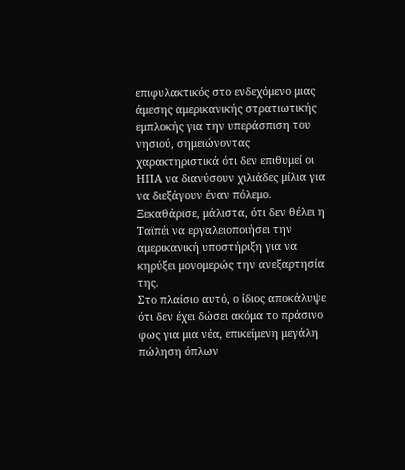επιφυλακτικός στο ενδεχόμενο μιας άμεσης αμερικανικής στρατιωτικής εμπλοκής για την υπεράσπιση του νησιού, σημειώνοντας χαρακτηριστικά ότι δεν επιθυμεί οι ΗΠΑ να διανύσουν χιλιάδες μίλια για να διεξάγουν έναν πόλεμο. Ξεκαθάρισε, μάλιστα, ότι δεν θέλει η Ταϊπέι να εργαλειοποιήσει την αμερικανική υποστήριξη για να κηρύξει μονομερώς την ανεξαρτησία της.
Στο πλαίσιο αυτό, ο ίδιος αποκάλυψε ότι δεν έχει δώσει ακόμα το πράσινο φως για μια νέα, επικείμενη μεγάλη πώληση όπλων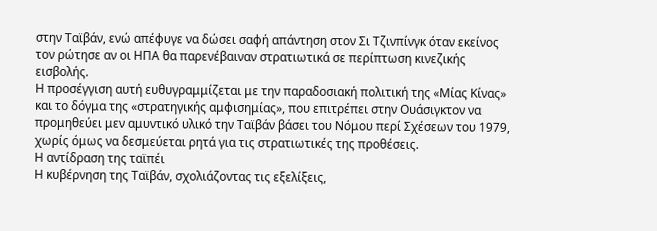στην Ταϊβάν, ενώ απέφυγε να δώσει σαφή απάντηση στον Σι Τζινπίνγκ όταν εκείνος τον ρώτησε αν οι ΗΠΑ θα παρενέβαιναν στρατιωτικά σε περίπτωση κινεζικής εισβολής.
Η προσέγγιση αυτή ευθυγραμμίζεται με την παραδοσιακή πολιτική της «Μίας Κίνας» και το δόγμα της «στρατηγικής αμφισημίας», που επιτρέπει στην Ουάσιγκτον να προμηθεύει μεν αμυντικό υλικό την Ταϊβάν βάσει του Νόμου περί Σχέσεων του 1979, χωρίς όμως να δεσμεύεται ρητά για τις στρατιωτικές της προθέσεις.
Η αντίδραση της ταϊπέι
Η κυβέρνηση της Ταϊβάν, σχολιάζοντας τις εξελίξεις,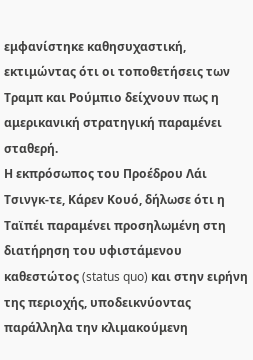εμφανίστηκε καθησυχαστική, εκτιμώντας ότι οι τοποθετήσεις των Τραμπ και Ρούμπιο δείχνουν πως η αμερικανική στρατηγική παραμένει σταθερή.
Η εκπρόσωπος του Προέδρου Λάι Τσινγκ-τε, Κάρεν Κουό, δήλωσε ότι η Ταϊπέι παραμένει προσηλωμένη στη διατήρηση του υφιστάμενου καθεστώτος (status quo) και στην ειρήνη της περιοχής, υποδεικνύοντας παράλληλα την κλιμακούμενη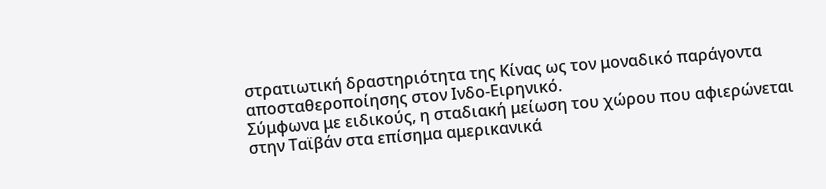στρατιωτική δραστηριότητα της Κίνας ως τον μοναδικό παράγοντα αποσταθεροποίησης στον Ινδο-Ειρηνικό.
Σύμφωνα με ειδικούς, η σταδιακή μείωση του χώρου που αφιερώνεται στην Ταϊβάν στα επίσημα αμερικανικά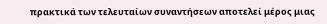πρακτικά των τελευταίων συναντήσεων αποτελεί μέρος μιας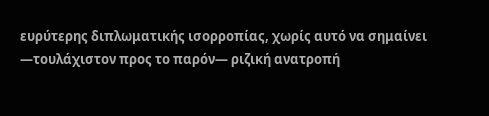ευρύτερης διπλωματικής ισορροπίας, χωρίς αυτό να σημαίνει —τουλάχιστον προς το παρόν— ριζική ανατροπή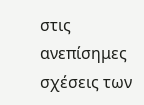στις ανεπίσημες σχέσεις των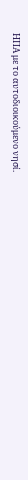ΗΠΑ με το αυτοδιοικούμενο νησί.